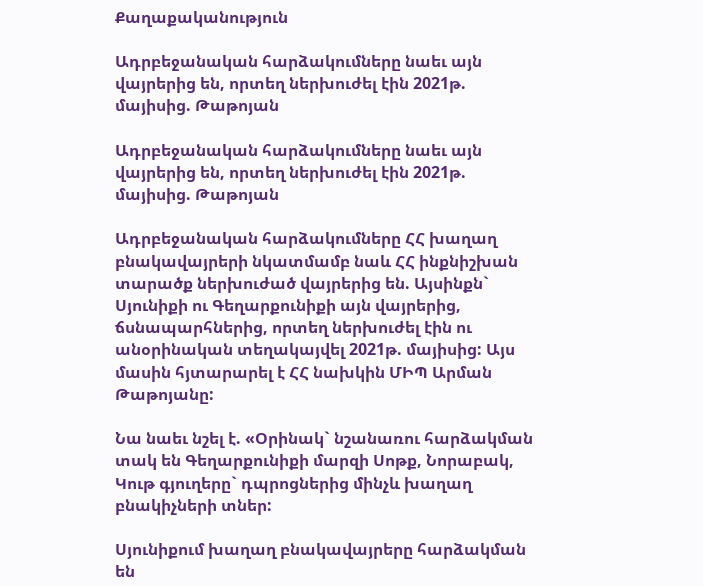Քաղաքականություն

Ադրբեջանական հարձակումները նաեւ այն վայրերից են, որտեղ ներխուժել էին 2021թ. մայիսից. Թաթոյան

Ադրբեջանական հարձակումները նաեւ այն վայրերից են, որտեղ ներխուժել էին 2021թ. մայիսից. Թաթոյան

Ադրբեջանական հարձակումները ՀՀ խաղաղ բնակավայրերի նկատմամբ նաև ՀՀ ինքնիշխան տարածք ներխուժած վայրերից են. Այսինքն` Սյունիքի ու Գեղարքունիքի այն վայրերից, ճսնապարհներից, որտեղ ներխուժել էին ու անօրինական տեղակայվել 2021թ. մայիսից: Այս մասին հյտարարել է ՀՀ նախկին ՄԻՊ Արման Թաթոյանը:

Նա նաեւ նշել է. «Օրինակ` նշանառու հարձակման տակ են Գեղարքունիքի մարզի Սոթք, Նորաբակ, Կութ գյուղերը` դպրոցներից մինչև խաղաղ բնակիչների տներ:

Սյունիքում խաղաղ բնակավայրերը հարձակման են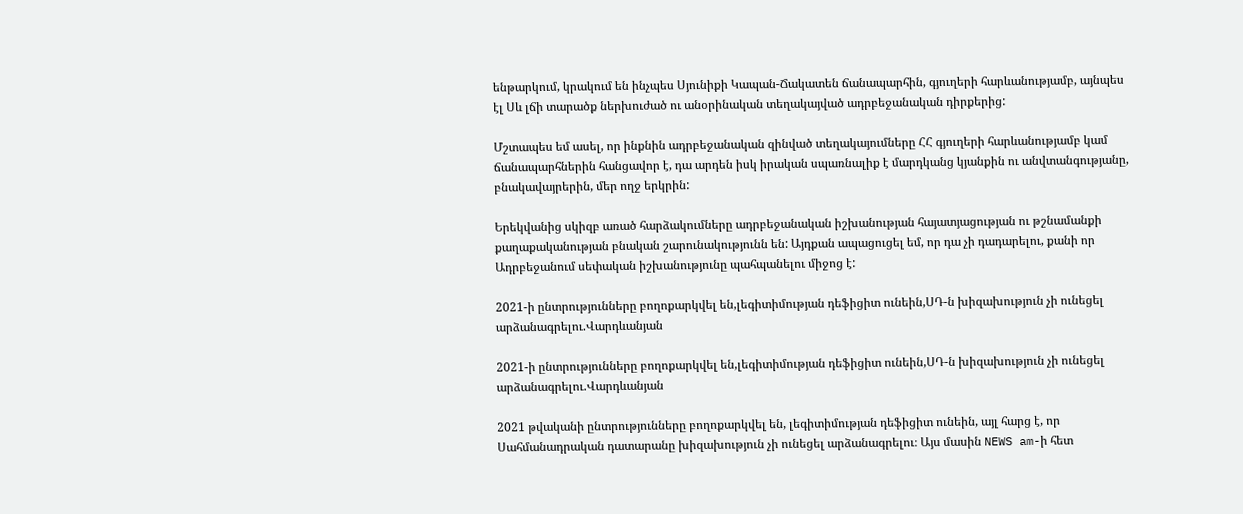ենթարկում, կրակում են ինչպես Սյունիքի Կապան-Ճակատեն ճանապարհին, գյուղերի հարևանությամբ, այնպես էլ Սև լճի տարածք ներխուժած ու անօրինական տեղակայված ադրբեջանական դիրքերից:

Մշտապես եմ ասել, որ ինքնին ադրբեջանական զինված տեղակայումները ՀՀ գյուղերի հարևանությամբ կամ ճանապարհներին հանցավոր է, դա արդեն իսկ իրական սպառնալիք է մարդկանց կյանքին ու անվտանգությանը, բնակավայրերին, մեր ողջ երկրին:

Երեկվանից սկիզբ առած հարձակումները ադրբեջանական իշխանության հայատյացության ու թշնամանքի քաղաքականության բնական շարունակությունն են: Այդքան ապացուցել եմ, որ դա չի դադարելու, քանի որ Ադրբեջանում սեփական իշխանությունը պահպանելու միջոց է:

2021-ի ընտրությունները բողոքարկվել են,լեգիտիմության դեֆիցիտ ունեին,ՍԴ-ն խիզախություն չի ունեցել արձանագրելու.Վարդևանյան

2021-ի ընտրությունները բողոքարկվել են,լեգիտիմության դեֆիցիտ ունեին,ՍԴ-ն խիզախություն չի ունեցել արձանագրելու.Վարդևանյան

2021 թվականի ընտրությունները բողոքարկվել են, լեգիտիմության դեֆիցիտ ունեին, այլ հարց է, որ Սահմանադրական դատարանը խիզախություն չի ունեցել արձանագրելու։ Այս մասին NEWS am-ի հետ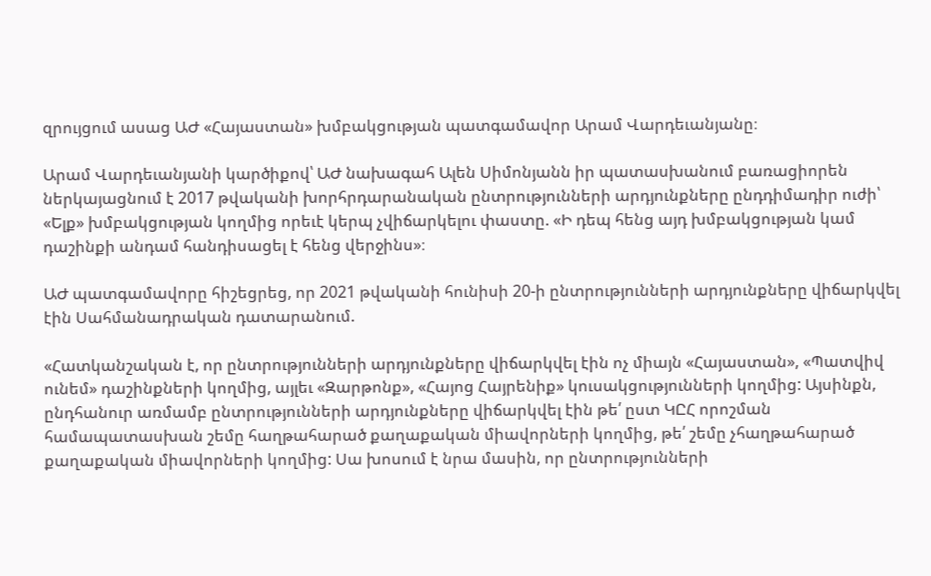զրույցում ասաց ԱԺ «Հայաստան» խմբակցության պատգամավոր Արամ Վարդեւանյանը։

Արամ Վարդեւանյանի կարծիքով՝ ԱԺ նախագահ Ալեն Սիմոնյանն իր պատասխանում բառացիորեն ներկայացնում է 2017 թվականի խորհրդարանական ընտրությունների արդյունքները ընդդիմադիր ուժի՝ «Ելք» խմբակցության կողմից որեւէ կերպ չվիճարկելու փաստը. «Ի դեպ հենց այդ խմբակցության կամ դաշինքի անդամ հանդիսացել է հենց վերջինս»։

ԱԺ պատգամավորը հիշեցրեց, որ 2021 թվականի հունիսի 20-ի ընտրությունների արդյունքները վիճարկվել էին Սահմանադրական դատարանում.

«Հատկանշական է, որ ընտրությունների արդյունքները վիճարկվել էին ոչ միայն «Հայաստան», «Պատվիվ ունեմ» դաշինքների կողմից, այլեւ «Զարթոնք», «Հայոց Հայրենիք» կուսակցությունների կողմից: Այսինքն, ընդհանուր առմամբ ընտրությունների արդյունքները վիճարկվել էին թե՛ ըստ ԿԸՀ որոշման համապատասխան շեմը հաղթահարած քաղաքական միավորների կողմից, թե՛ շեմը չհաղթահարած քաղաքական միավորների կողմից: Սա խոսում է նրա մասին, որ ընտրությունների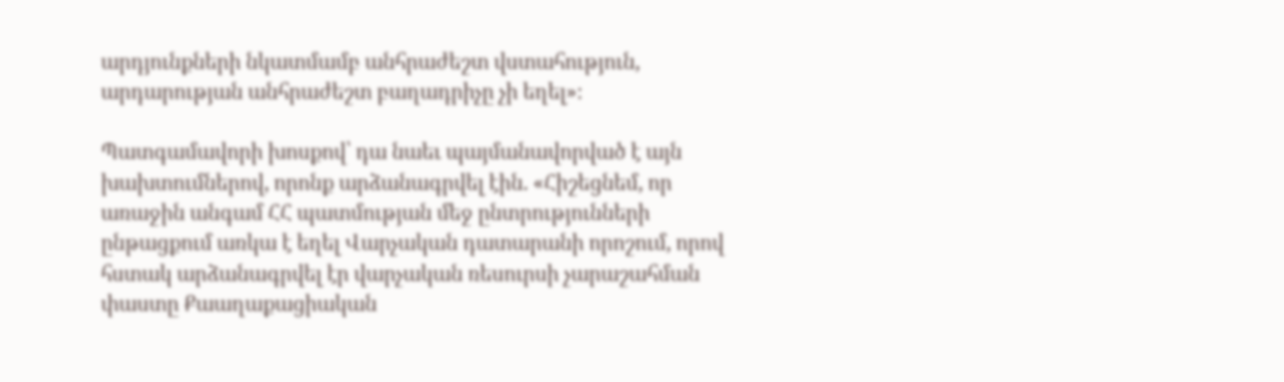արդյունքների նկատմամբ անհրաժեշտ վստահություն, արդարության անհրաժեշտ բաղադրիչը չի եղել»։

Պատգամավորի խոսքով՝ դա նաեւ պայմանավորված է այն խախտումներով, որոնք արձանագրվել էին. «Հիշեցնեմ, որ առաջին անգամ ՀՀ պատմության մեջ ընտրությունների ընթացքում առկա է եղել Վարչական դատարանի որոշում, որով հստակ արձանագրվել էր վարչական ռեսուրսի չարաշահման փաստը Քաաղաքացիական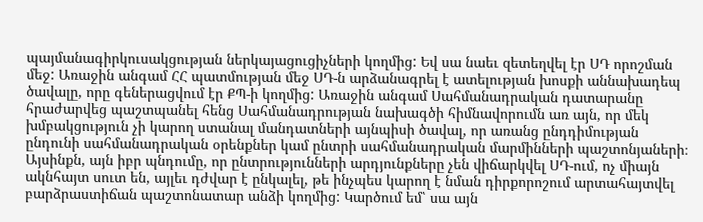պայմանագիրկուսակցության ներկայացուցիչների կողմից: Եվ սա նաեւ զետեղվել էր ՍԴ որոշման մեջ: Առաջին անգամ ՀՀ պատմության մեջ ՍԴ-ն արձանագրել է ատելության խոսքի աննախադեպ ծավալը, որը գեներացվում էր ՔՊ-ի կողմից: Առաջին անգամ Սահմանադրական դատարանը հրաժարվեց պաշտպանել հենց Սահմանադրության նախագծի հիմնավորումն առ այն, որ մեկ խմբակցություն չի կարող ստանալ մանդատների այնպիսի ծավալ, որ առանց ընդդիմության ընդունի սահմանադրական օրենքներ կամ ընտրի սահմանադրական մարմինների պաշտոնյաների։ Այսինքն, այն իբր պնդումը, որ ընտրությունների արդյունքները չեն վիճարկվել ՍԴ-ում, ոչ միայն ակնհայտ սուտ են, այլեւ դժվար է ընկալել, թե ինչպես կարող է նման դիրքորոշում արտահայտվել բարձրաստիճան պաշտոնատար անձի կողմից: Կարծում եմ՝ սա այն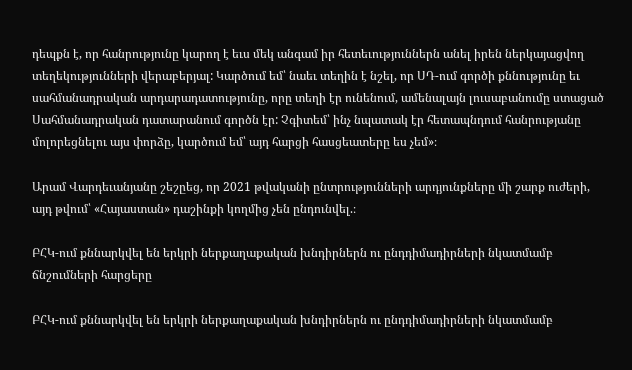դեպքն է, որ հանրությունը կարող է եւս մեկ անգամ իր հետեւություններն անել իրեն ներկայացվող տեղեկությունների վերաբերյալ: Կարծում եմ՝ նաեւ տեղին է նշել, որ ՍԴ-ում գործի քննությունը եւ սահմանադրական արդարադատությունը, որը տեղի էր ունենում, ամենալայն լուսաբանումը ստացած Սահմանադրական դատարանում գործն էր: Չգիտեմ՝ ինչ նպատակ էր հետապնդում հանրությանը մոլորեցնելու այս փորձը, կարծում եմ՝ այդ հարցի հասցեատերը ես չեմ»։

Արամ Վարդեւանյանը շեշըեց, որ 2021 թվականի ընտրությունների արդյունքները մի շարք ուժերի, այդ թվում՝ «Հայաստան» դաշինքի կողմից չեն ընդունվել.։

ԲՀԿ-ում քննարկվել են երկրի ներքաղաքական խնդիրներն ու ընդդիմադիրների նկատմամբ ճնշումների հարցերը

ԲՀԿ-ում քննարկվել են երկրի ներքաղաքական խնդիրներն ու ընդդիմադիրների նկատմամբ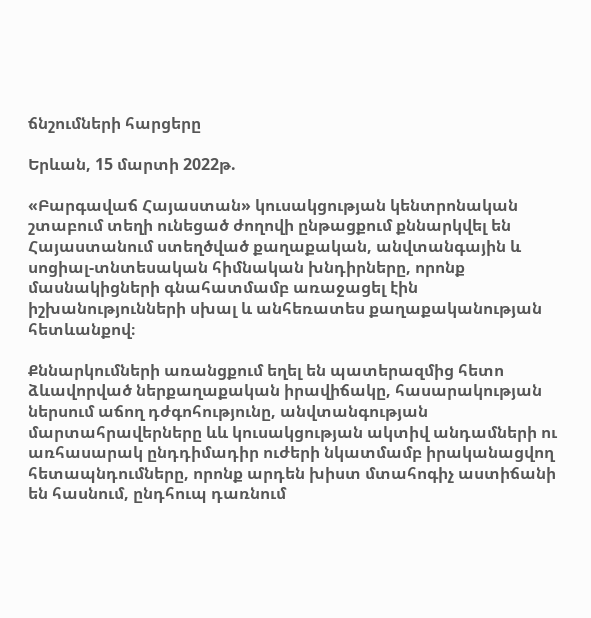ճնշումների հարցերը

Երևան, 15 մարտի 2022թ.

«Բարգավաճ Հայաստան» կուսակցության կենտրոնական շտաբում տեղի ունեցած ժողովի ընթացքում քննարկվել են Հայաստանում ստեղծված քաղաքական, անվտանգային և սոցիալ-տնտեսական հիմնական խնդիրները, որոնք մասնակիցների գնահատմամբ առաջացել էին իշխանությունների սխալ և անհեռատես քաղաքականության հետևանքով։

Քննարկումների առանցքում եղել են պատերազմից հետո ձևավորված ներքաղաքական իրավիճակը, հասարակության ներսում աճող դժգոհությունը, անվտանգության մարտահրավերները ևև կուսակցության ակտիվ անդամների ու առհասարակ ընդդիմադիր ուժերի նկատմամբ իրականացվող հետապնդումները, որոնք արդեն խիստ մտահոգիչ աստիճանի են հասնում, ընդհուպ դառնում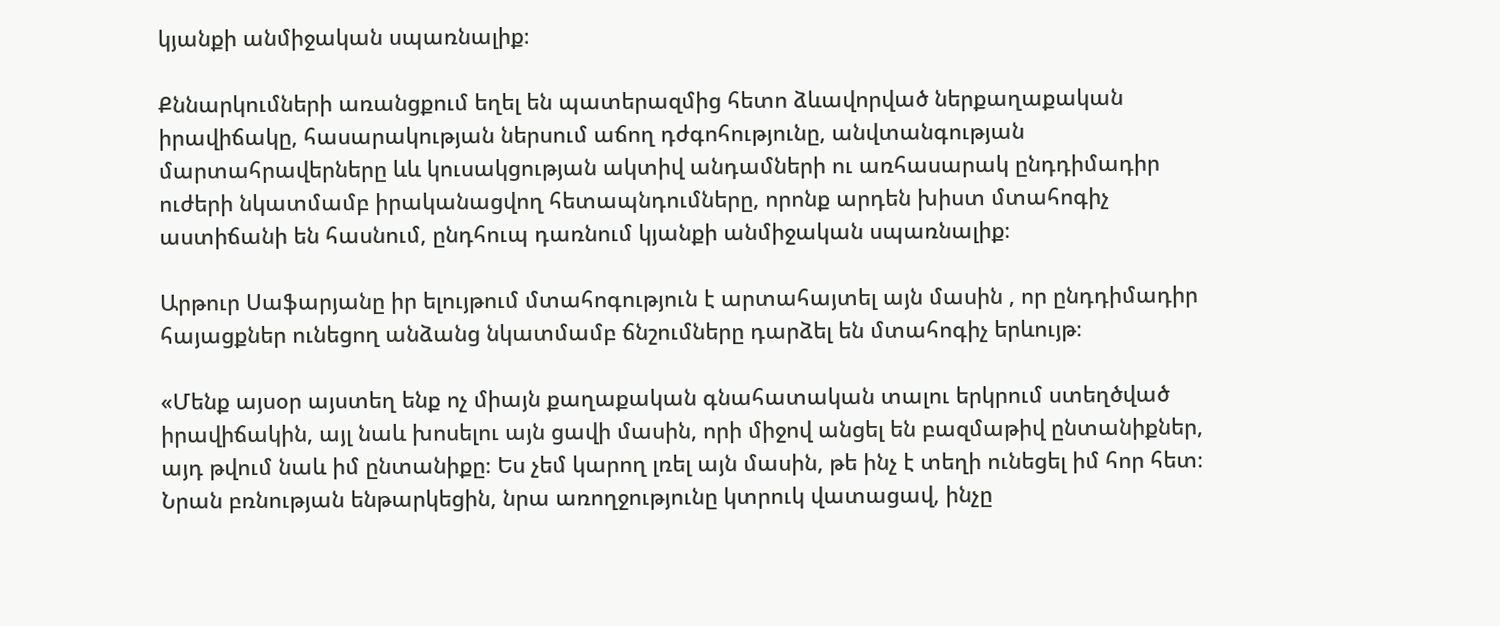կյանքի անմիջական սպառնալիք։

Քննարկումների առանցքում եղել են պատերազմից հետո ձևավորված ներքաղաքական իրավիճակը, հասարակության ներսում աճող դժգոհությունը, անվտանգության մարտահրավերները ևև կուսակցության ակտիվ անդամների ու առհասարակ ընդդիմադիր ուժերի նկատմամբ իրականացվող հետապնդումները, որոնք արդեն խիստ մտահոգիչ աստիճանի են հասնում, ընդհուպ դառնում կյանքի անմիջական սպառնալիք։

Արթուր Սաֆարյանը իր ելույթում մտահոգություն է արտահայտել այն մասին , որ ընդդիմադիր հայացքներ ունեցող անձանց նկատմամբ ճնշումները դարձել են մտահոգիչ երևույթ։

«Մենք այսօր այստեղ ենք ոչ միայն քաղաքական գնահատական տալու երկրում ստեղծված իրավիճակին, այլ նաև խոսելու այն ցավի մասին, որի միջով անցել են բազմաթիվ ընտանիքներ, այդ թվում նաև իմ ընտանիքը։ Ես չեմ կարող լռել այն մասին, թե ինչ է տեղի ունեցել իմ հոր հետ։ Նրան բռնության ենթարկեցին, նրա առողջությունը կտրուկ վատացավ, ինչը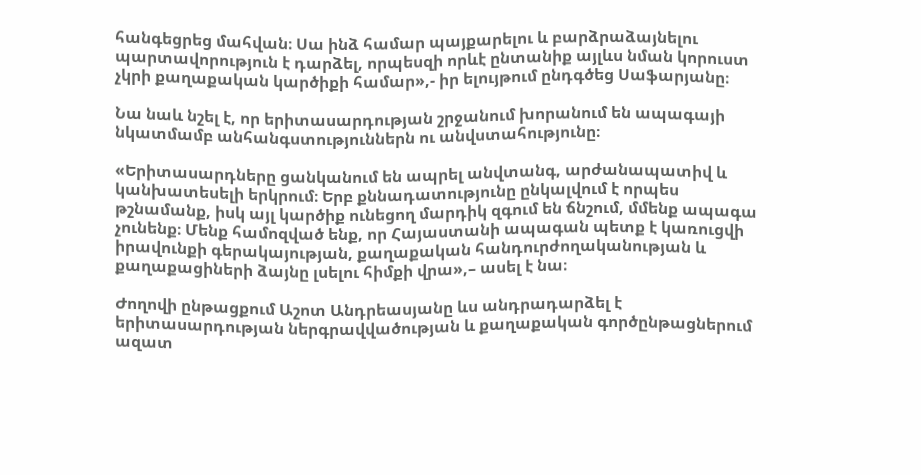հանգեցրեց մահվան։ Սա ինձ համար պայքարելու և բարձրաձայնելու պարտավորություն է դարձել, որպեսզի որևէ ընտանիք այլևս նման կորուստ չկրի քաղաքական կարծիքի համար»,- իր ելույթում ընդգծեց Սաֆարյանը։

Նա նաև նշել է, որ երիտասարդության շրջանում խորանում են ապագայի նկատմամբ անհանգստություններն ու անվստահությունը։

«Երիտասարդները ցանկանում են ապրել անվտանգ, արժանապատիվ և կանխատեսելի երկրում։ Երբ քննադատությունը ընկալվում է որպես թշնամանք, իսկ այլ կարծիք ունեցող մարդիկ զգում են ճնշում, մմենք ապագա չունենք։ Մենք համոզված ենք, որ Հայաստանի ապագան պետք է կառուցվի իրավունքի գերակայության, քաղաքական հանդուրժողականության և քաղաքացիների ձայնը լսելու հիմքի վրա»,– ասել է նա։

Ժողովի ընթացքում Աշոտ Անդրեասյանը ևս անդրադարձել է երիտասարդության ներգրավվածության և քաղաքական գործընթացներում ազատ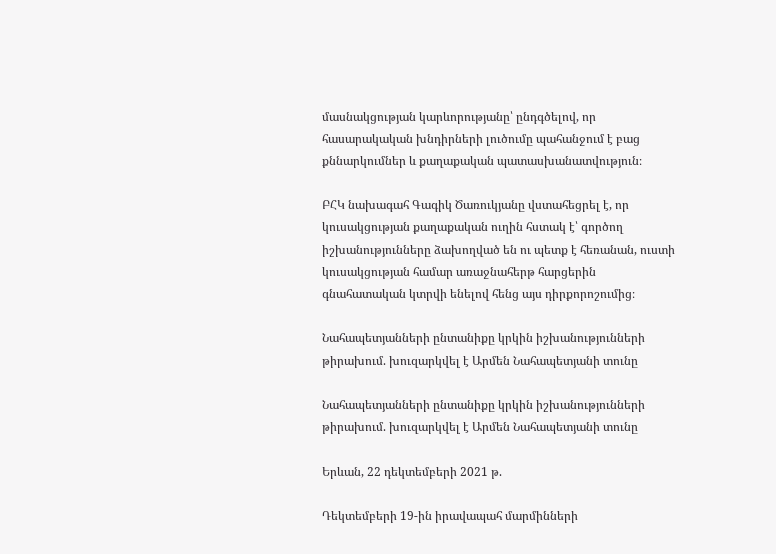մասնակցության կարևորությանը՝ ընդգծելով, որ հասարակական խնդիրների լուծումը պահանջում է բաց քննարկումներ և քաղաքական պատասխանատվություն։

ԲՀԿ նախագահ Գագիկ Ծառուկյանը վստահեցրել է, որ կուսակցության քաղաքական ուղին հստակ է՝ գործող իշխանությունները ձախողված են ու պետք է հեռանան, ուստի կուսակցության համար առաջնահերթ հարցերին գնահատական կտրվի ենելով հենց այս դիրքորոշումից։

Նահապետյանների ընտանիքը կրկին իշխանությունների թիրախում. խուզարկվել է Արմեն Նահապետյանի տունը

Նահապետյանների ընտանիքը կրկին իշխանությունների թիրախում. խուզարկվել է Արմեն Նահապետյանի տունը

Երևան, 22 դեկտեմբերի 2021 թ.

Դեկտեմբերի 19-ին իրավապահ մարմինների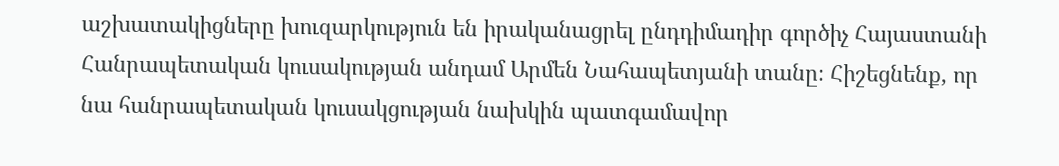աշխատակիցները խուզարկություն են իրականացրել ընդդիմադիր գործիչ Հայաստանի Հանրապետական կուսակության անդամ Արմեն Նահապետյանի տանը։ Հիշեցնենք, որ նա հանրապետական կուսակցության նախկին պատգամավոր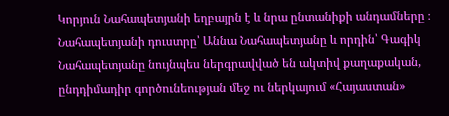Կորյուն Նահապետյանի եղբայրն է և նրա ընտանիքի անդամները ։ Նահապետյանի դուստրը՝ Աննա Նահապետյանը և որդին՝ Գագիկ Նահապետյանը նույնպես ներգրավված են ակտիվ քաղաքական, ընդդիմադիր գործունեության մեջ ու ներկայում «Հայաստան»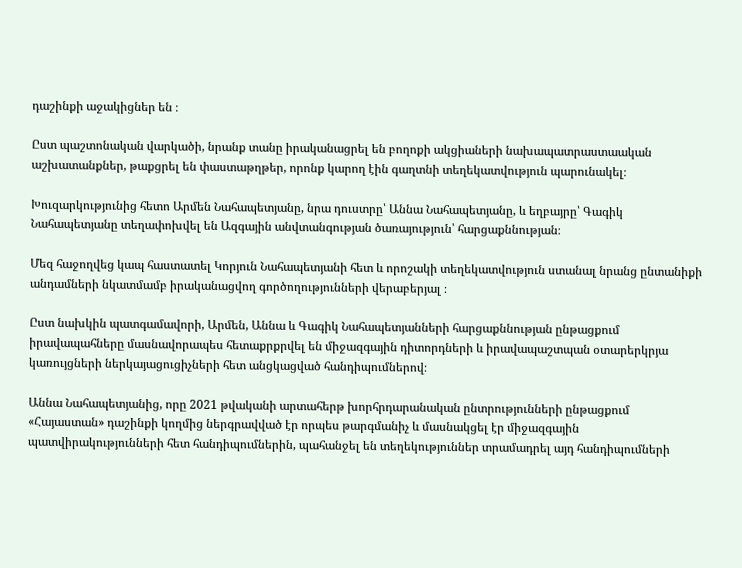դաշինքի աջակիցներ են ։

Ըստ պաշտոնական վարկածի, նրանք տանը իրականացրել են բողոքի ակցիաների նախապատրաստաական աշխատանքներ, թաքցրել են փաստաթղթեր, որոնք կարող էին գաղտնի տեղեկատվություն պարունակել։

Խուզարկությունից հետո Արմեն Նահապետյանը, նրա դուստրը՝ Աննա Նահապետյանը, և եղբայրը՝ Գագիկ Նահապետյանը տեղափոխվել են Ազգային անվտանգության ծառայություն՝ հարցաքննության։

Մեզ հաջողվեց կապ հաստատել Կորյուն Նահապետյանի հետ և որոշակի տեղեկատվություն ստանալ նրանց ընտանիքի անդամների նկատմամբ իրականացվող գործողությունների վերաբերյալ ։

Ըստ նախկին պատգամավորի, Արմեն, Աննա և Գագիկ Նահապետյանների հարցաքննության ընթացքում իրավապահները մասնավորապես հետաքրքրվել են միջազգային դիտորդների և իրավապաշտպան օտարերկրյա կառույցների ներկայացուցիչների հետ անցկացված հանդիպումներով։

Աննա Նահապետյանից, որը 2021 թվականի արտահերթ խորհրդարանական ընտրությունների ընթացքում «Հայաստան» դաշինքի կողմից ներգրավված էր որպես թարգմանիչ և մասնակցել էր միջազգային պատվիրակությունների հետ հանդիպումներին, պահանջել են տեղեկություններ տրամադրել այդ հանդիպումների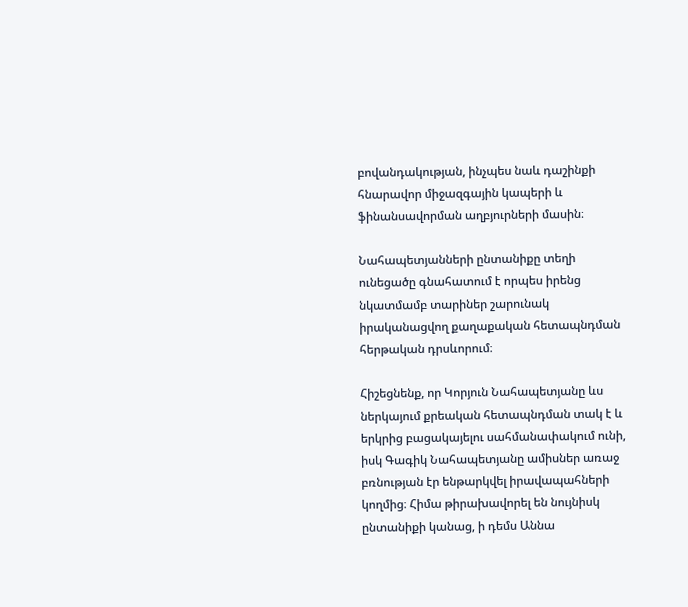բովանդակության, ինչպես նաև դաշինքի հնարավոր միջազգային կապերի և ֆինանսավորման աղբյուրների մասին։

Նահապետյանների ընտանիքը տեղի ունեցածը գնահատում է որպես իրենց նկատմամբ տարիներ շարունակ իրականացվող քաղաքական հետապնդման հերթական դրսևորում։

Հիշեցնենք, որ Կորյուն Նահապետյանը ևս ներկայում քրեական հետապնդման տակ է և երկրից բացակայելու սահմանափակում ունի, իսկ Գագիկ Նահապետյանը ամիսներ առաջ բռնության էր ենթարկվել իրավապահների կողմից։ Հիմա թիրախավորել են նույնիսկ ընտանիքի կանաց, ի դեմս Աննա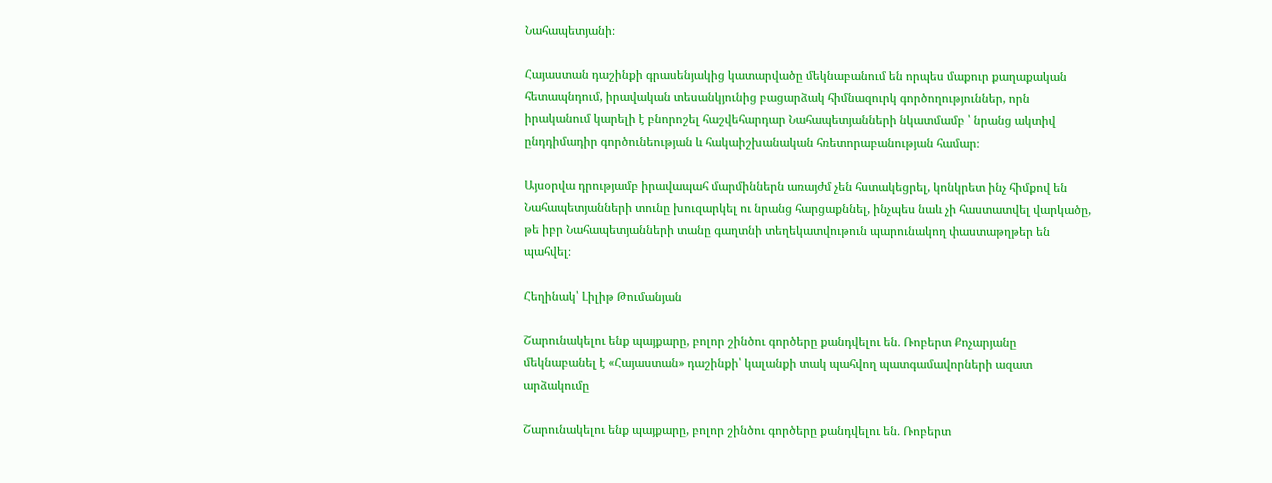Նահապետյանի։

Հայաստան դաշինքի գրասենյակից կատարվածը մեկնաբանում են որպես մաքուր քաղաքական հետապնդում, իրավական տեսանկյունից բացարձակ հիմնազուրկ գործողություններ, որն իրականում կարելի է բնորոշել հաշվեհարդար Նահապետյանների նկատմամբ ՝ նրանց ակտիվ ընդդիմադիր գործունեության և հակաիշխանական հռետորաբանության համար։

Այսօրվա դրությամբ իրավապահ մարմիններն առայժմ չեն հստակեցրել, կոնկրետ ինչ հիմքով են Նահապետյանների տունը խուզարկել ու նրանց հարցաքննել, ինչպես նաև չի հաստատվել վարկածը, թե իբր Նահապետյանների տանը գաղտնի տեղեկատվութուն պարունակող փաստաթղթեր են պահվել։

Հեղինակ՝ Լիլիթ Թումանյան

Շարունակելու ենք պայքարը, բոլոր շինծու գործերը քանդվելու են․ Ռոբերտ Քոչարյանը մեկնաբանել է «Հայաստան» դաշինքի՝ կալանքի տակ պահվող պատգամավորների ազատ արձակումը

Շարունակելու ենք պայքարը, բոլոր շինծու գործերը քանդվելու են․ Ռոբերտ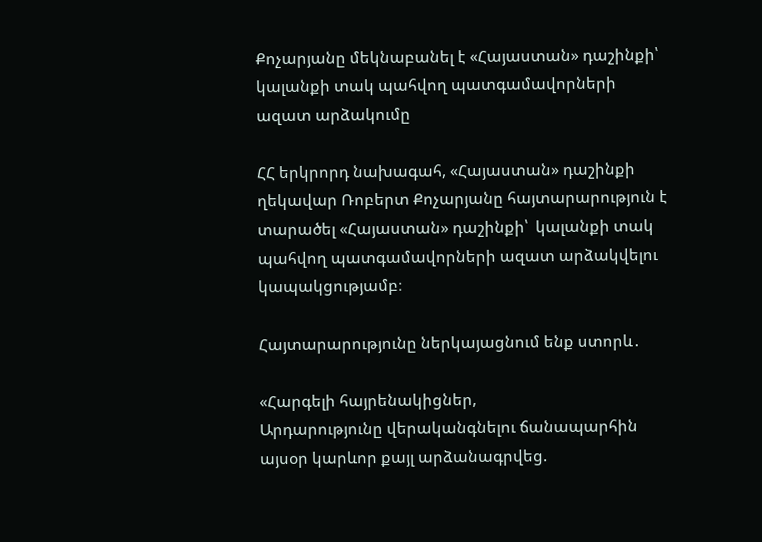Քոչարյանը մեկնաբանել է «Հայաստան» դաշինքի՝ կալանքի տակ պահվող պատգամավորների ազատ արձակումը

ՀՀ երկրորդ նախագահ, «Հայաստան» դաշինքի ղեկավար Ռոբերտ Քոչարյանը հայտարարություն է տարածել «Հայաստան» դաշինքի՝  կալանքի տակ պահվող պատգամավորների ազատ արձակվելու կապակցությամբ։

Հայտարարությունը ներկայացնում ենք ստորև․

«Հարգելի հայրենակիցներ,
Արդարությունը վերականգնելու ճանապարհին այսօր կարևոր քայլ արձանագրվեց.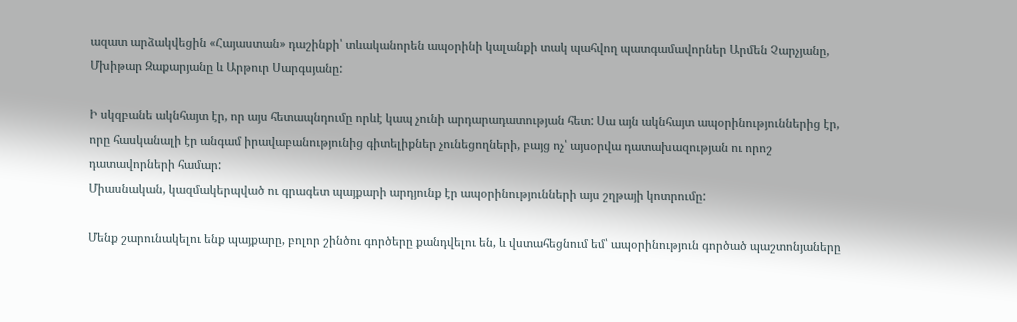ազատ արձակվեցին «Հայաստան» դաշինքի՝ տևականորեն ապօրինի կալանքի տակ պահվող պատգամավորներ Արմեն Չարչյանը, Մխիթար Զաքարյանը և Արթուր Սարգսյանը:

Ի սկզբանե ակնհայտ էր, որ այս հետապնդումը որևէ կապ չունի արդարադատության հետ: Սա այն ակնհայտ ապօրինություններից էր, որը հասկանալի էր անգամ իրավաբանությունից գիտելիքներ չունեցողների, բայց ոչ՝ այսօրվա դատախազության ու որոշ դատավորների համար:
Միասնական, կազմակերպված ու գրագետ պայքարի արդյունք էր ապօրինությունների այս շղթայի կոտրումը:

Մենք շարունակելու ենք պայքարը, բոլոր շինծու գործերը քանդվելու են, և վստահեցնում եմ՝ ապօրինություն գործած պաշտոնյաները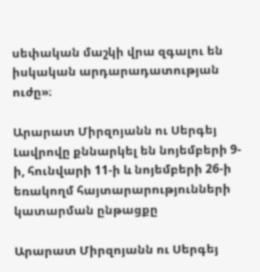սեփական մաշկի վրա զգալու են իսկական արդարադատության ուժը»։

Արարատ Միրզոյանն ու Սերգեյ Լավրովը քննարկել են նոյեմբերի 9-ի, հունվարի 11-ի և նոյեմբերի 26-ի եռակողմ հայտարարությունների կատարման ընթացքը

Արարատ Միրզոյանն ու Սերգեյ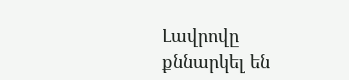Լավրովը քննարկել են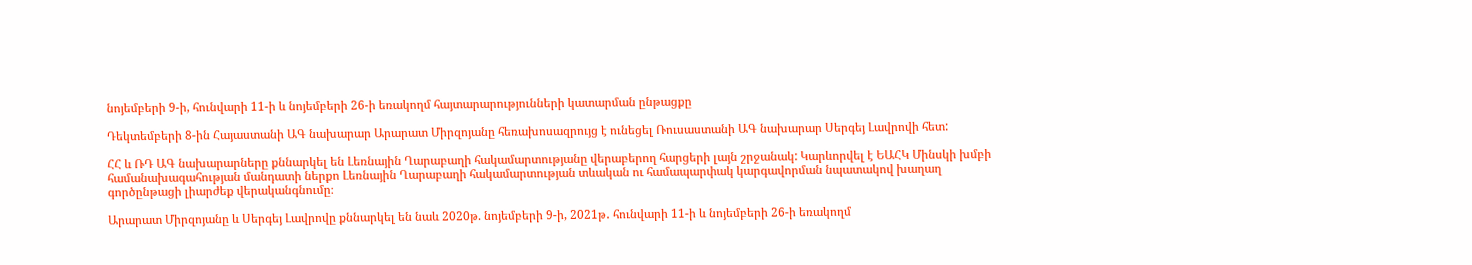նոյեմբերի 9-ի, հունվարի 11-ի և նոյեմբերի 26-ի եռակողմ հայտարարությունների կատարման ընթացքը

Դեկտեմբերի 8-ին Հայաստանի ԱԳ նախարար Արարատ Միրզոյանը հեռախոսազրույց է ունեցել Ռուսաստանի ԱԳ նախարար Սերգեյ Լավրովի հետ:

ՀՀ և ՌԴ ԱԳ նախարարները քննարկել են Լեռնային Ղարաբաղի հակամարտությանը վերաբերող հարցերի լայն շրջանակ: Կարևորվել է ԵԱՀԿ Մինսկի խմբի համանախագահության մանդատի ներքո Լեռնային Ղարաբաղի հակամարտության տևական ու համապարփակ կարգավորման նպատակով խաղաղ գործընթացի լիարժեք վերականգնումը։

Արարատ Միրզոյանը և Սերգեյ Լավրովը քննարկել են նաև 2020թ. նոյեմբերի 9-ի, 2021թ․ հունվարի 11-ի և նոյեմբերի 26-ի եռակողմ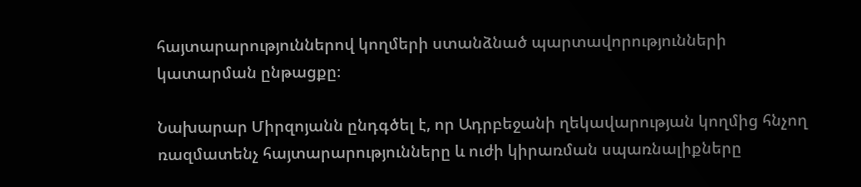հայտարարություններով կողմերի ստանձնած պարտավորությունների կատարման ընթացքը։

Նախարար Միրզոյանն ընդգծել է, որ Ադրբեջանի ղեկավարության կողմից հնչող ռազմատենչ հայտարարությունները և ուժի կիրառման սպառնալիքները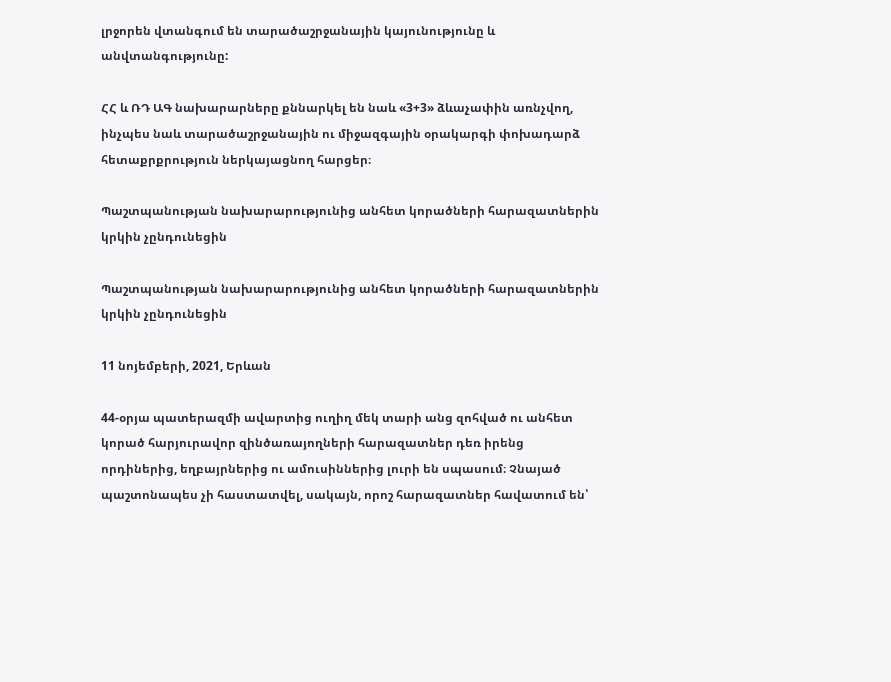լրջորեն վտանգում են տարածաշրջանային կայունությունը և անվտանգությունը:

ՀՀ և ՌԴ ԱԳ նախարարները քննարկել են նաև «3+3» ձևաչափին առնչվող, ինչպես նաև տարածաշրջանային ու միջազգային օրակարգի փոխադարձ հետաքրքրություն ներկայացնող հարցեր։

Պաշտպանության նախարարությունից անհետ կորածների հարազատներին կրկին չընդունեցին

Պաշտպանության նախարարությունից անհետ կորածների հարազատներին կրկին չընդունեցին

11 նոյեմբերի, 2021, Երևան

44-օրյա պատերազմի ավարտից ուղիղ մեկ տարի անց զոհված ու անհետ կորած հարյուրավոր զինծառայողների հարազատներ դեռ իրենց որդիներից, եղբայրներից ու ամուսիններից լուրի են սպասում։ Չնայած պաշտոնապես չի հաստատվել, սակայն, որոշ հարազատներ հավատում են՝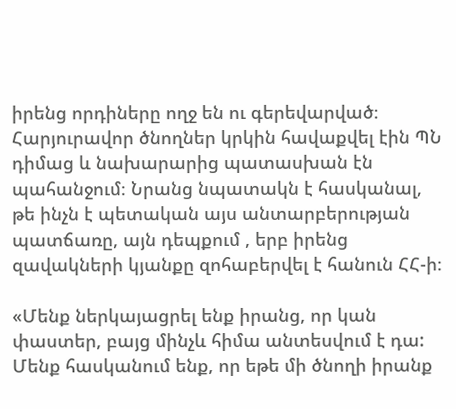իրենց որդիները ողջ են ու գերեվարված։ Հարյուրավոր ծնողներ կրկին հավաքվել էին ՊՆ դիմաց և նախարարից պատասխան էն պահանջում։ Նրանց նպատակն է հասկանալ, թե ինչն է պետական այս անտարբերության պատճառը, այն դեպքում , երբ իրենց զավակների կյանքը զոհաբերվել է հանուն ՀՀ-ի։

«Մենք ներկայացրել ենք իրանց, որ կան փաստեր, բայց մինչև հիմա անտեսվում է դա: Մենք հասկանում ենք, որ եթե մի ծնողի իրանք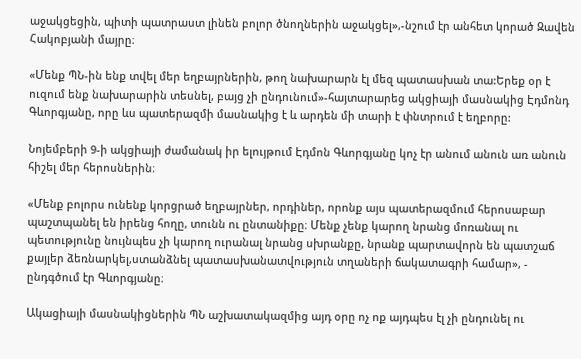աջակցեցին, պիտի պատրաստ լինեն բոլոր ծնողներին աջակցել»,-նշում էր անհետ կորած Զավեն Հակոբյանի մայրը։

«Մենք ՊՆ-ին ենք տվել մեր եղբայրներին, թող նախարարն էլ մեզ պատասխան տա:Երեք օր է ուզում ենք նախարարին տեսնել, բայց չի ընդունում»-հայտարարեց ակցիայի մասնակից Էդմոնդ Գևորգյանը, որը ևս պատերազմի մասնակից է և արդեն մի տարի է փնտրում է եղբորը:

Նոյեմբերի 9-ի ակցիայի ժամանակ իր ելույթում Էդմոն Գևորգյանը կոչ էր անում անուն առ անուն հիշել մեր հերոսներին։

«Մենք բոլորս ունենք կորցրած եղբայրներ, որդիներ, որոնք այս պատերազմում հերոսաբար պաշտպանել են իրենց հողը, տունն ու ընտանիքը։ Մենք չենք կարող նրանց մոռանալ ու պետությունը նույնպես չի կարող ուրանալ նրանց սխրանքը, նրանք պարտավորն են պատշաճ քայլեր ձեռնարկել,ստանձնել պատասխանատվություն տղաների ճակատագրի համար», - ընդգծում էր Գևորգյանը։

Ակացիայի մասնակիցներին ՊՆ աշխատակազմից այդ օրը ոչ ոք այդպես էլ չի ընդունել ու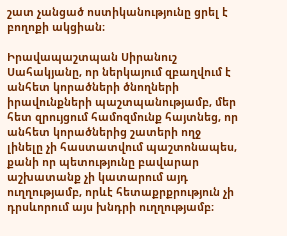շատ չանցած ոստիկանությունը ցրել է բողոքի ակցիան։

Իրավապաշտպան Սիրանուշ Սահակյանը, որ ներկայում զբաղվում է անհետ կորածների ծնողների իրավունքների պաշտպանությամբ, մեր հետ զրույցում համոզմունք հայտնեց, որ անհետ կորածներից շատերի ողջ լինելը չի հաստատվում պաշտոնապես, քանի որ պետությունը բավարար աշխատանք չի կատարում այդ ուղղությամբ, որևէ հետաքրքրություն չի դրսևորում այս խնդրի ուղղությամբ։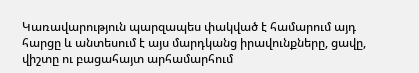Կառավարություն պարզապես փակված է համարում այդ հարցը և անտեսում է այս մարդկանց իրավունքները, ցավը, վիշտը ու բացահայտ արհամարհում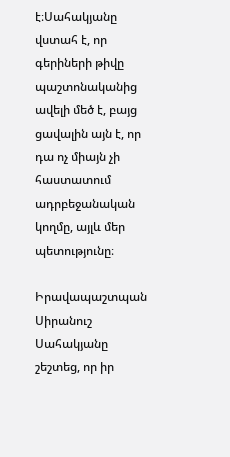է։Սահակյանը վստահ է, որ գերիների թիվը պաշտոնականից ավելի մեծ է, բայց ցավալին այն է, որ դա ոչ միայն չի հաստատում ադրբեջանական կողմը, այլև մեր պետությունը։

Իրավապաշտպան Սիրանուշ Սահակյանը շեշտեց, որ իր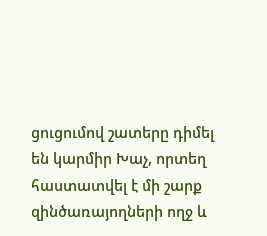ցուցումով շատերը դիմել են կարմիր Խաչ, որտեղ հաստատվել է մի շարք զինծառայողների ողջ և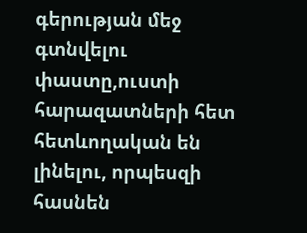գերության մեջ գտնվելու փաստը,ուստի հարազատների հետ հետևողական են լինելու, որպեսզի հասնեն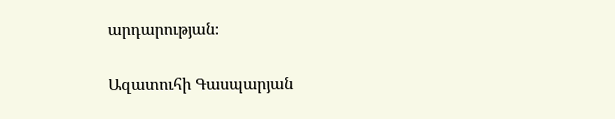արդարության։

Ազատուհի Գասպարյան